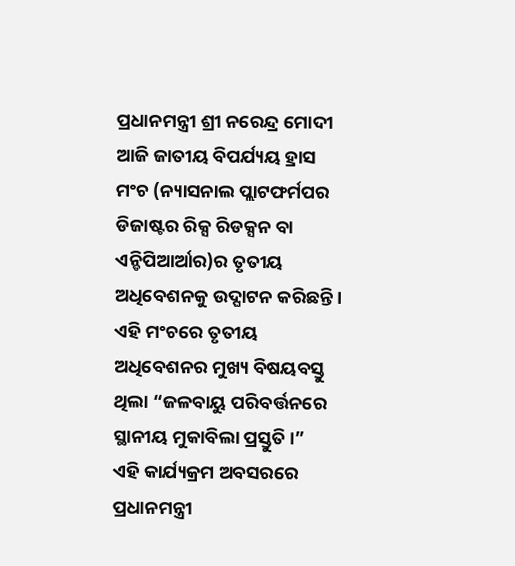ପ୍ରଧାନମନ୍ତ୍ରୀ ଶ୍ରୀ ନରେନ୍ଦ୍ର ମୋଦୀ ଆଜି ଜାତୀୟ ବିପର୍ଯ୍ୟୟ ହ୍ରାସ ମଂଚ (ନ୍ୟାସନାଲ ପ୍ଲାଟଫର୍ମପର ଡିଜାଷ୍ଟର ରିକ୍ସ ରିଡକ୍ସନ ବା ଏନ୍ଡିପିଆର୍ଆର)ର ତୃତୀୟ ଅଧିବେଶନକୁ ଉଦ୍ଘାଟନ କରିଛନ୍ତି । ଏହି ମଂଚରେ ତୃତୀୟ ଅଧିବେଶନର ମୁଖ୍ୟ ବିଷୟବସ୍ତୁ ଥିଲା “ଜଳବାୟୁ ପରିବର୍ତ୍ତନରେ ସ୍ଥାନୀୟ ମୁକାବିଲା ପ୍ରସ୍ତୁତି ।”
ଏହି କାର୍ଯ୍ୟକ୍ରମ ଅବସରରେ ପ୍ରଧାନମନ୍ତ୍ରୀ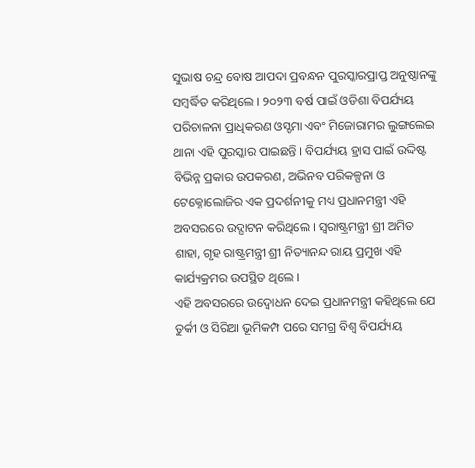ସୁଭାଷ ଚନ୍ଦ୍ର ବୋଷ ଆପଦା ପ୍ରବନ୍ଧନ ପୁରସ୍କାରପ୍ରାପ୍ତ ଅନୁଷ୍ଠାନଙ୍କୁ ସମ୍ବର୍ଦ୍ଧିତ କରିଥିଲେ । ୨୦୨୩ ବର୍ଷ ପାଇଁ ଓଡିଶା ବିପର୍ଯ୍ୟୟ ପରିଚାଳନା ପ୍ରାଧିକରଣ ଓସ୍ଡମା ଏବଂ ମିଜୋରାମର ଲୁଙ୍ଗଲେଇ ଥାନା ଏହି ପୁରସ୍କାର ପାଇଛନ୍ତି । ବିପର୍ଯ୍ୟୟ ହ୍ରାସ ପାଇଁ ଉଦ୍ଦିଷ୍ଟ ବିଭିନ୍ନ ପ୍ରକାର ଉପକରଣ, ଅଭିନବ ପରିକଳ୍ପନା ଓ ଟେକ୍ନୋଲୋଜିର ଏକ ପ୍ରଦର୍ଶନୀକୁ ମଧ୍ୟ ପ୍ରଧାନମନ୍ତ୍ରୀ ଏହି ଅବସରରେ ଉଦ୍ଘାଟନ କରିଥିଲେ । ସ୍ୱରାଷ୍ଟ୍ରମନ୍ତ୍ରୀ ଶ୍ରୀ ଅମିତ ଶାହା, ଗୃହ ରାଷ୍ଟ୍ରମନ୍ତ୍ରୀ ଶ୍ରୀ ନିତ୍ୟାନନ୍ଦ ରାୟ ପ୍ରମୁଖ ଏହି କାର୍ଯ୍ୟକ୍ରମର ଉପସ୍ଥିତ ଥିଲେ ।
ଏହି ଅବସରରେ ଉଦ୍ବୋଧନ ଦେଇ ପ୍ରଧାନମନ୍ତ୍ରୀ କହିଥିଲେ ଯେ ତୁର୍କୀ ଓ ସିରିଆ ଭୂମିକମ୍ପ ପରେ ସମଗ୍ର ବିଶ୍ୱ ବିପର୍ଯ୍ୟୟ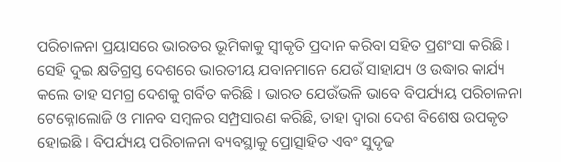ପରିଚାଳନା ପ୍ରୟାସରେ ଭାରତର ଭୂମିକାକୁ ସ୍ୱୀକୃତି ପ୍ରଦାନ କରିବା ସହିତ ପ୍ରଶଂସା କରିଛି । ସେହି ଦୁଇ କ୍ଷତିଗ୍ରସ୍ତ ଦେଶରେ ଭାରତୀୟ ଯବାନମାନେ ଯେଉଁ ସାହାଯ୍ୟ ଓ ଉଦ୍ଧାର କାର୍ଯ୍ୟ କଲେ ତାହ ସମଗ୍ର ଦେଶକୁ ଗର୍ବିତ କରିଛି । ଭାରତ ଯେଉଁଭଳି ଭାବେ ବିପର୍ଯ୍ୟୟ ପରିଚାଳନା ଟେକ୍ନୋଲୋଜି ଓ ମାନବ ସମ୍ବଳର ସମ୍ପ୍ରସାରଣ କରିଛି, ତାହା ଦ୍ୱାରା ଦେଶ ବିଶେଷ ଉପକୃତ ହୋଇଛି । ବିପର୍ଯ୍ୟୟ ପରିଚାଳନା ବ୍ୟବସ୍ଥାକୁ ପ୍ରୋତ୍ସାହିତ ଏବଂ ସୁଦୃଢ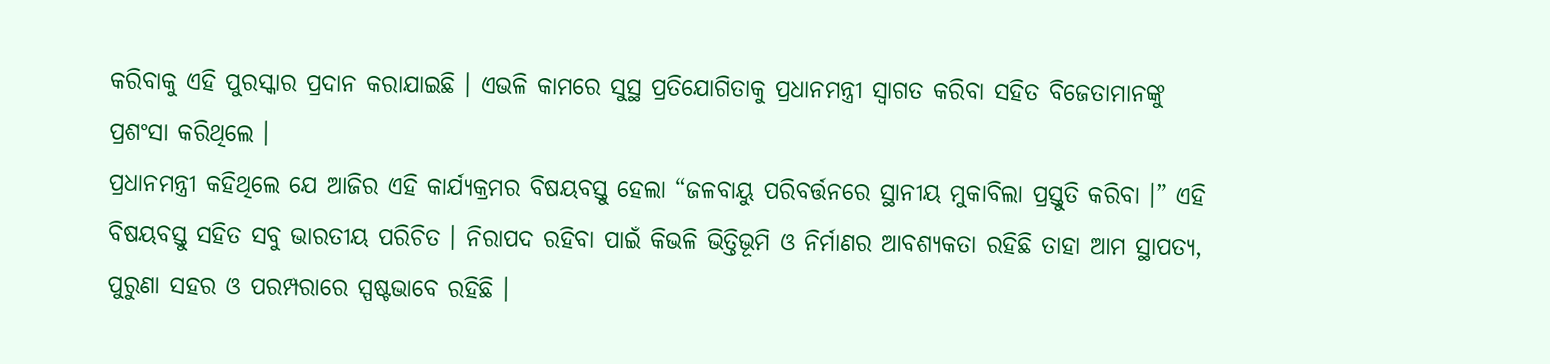କରିବାକୁ ଏହି ପୁରସ୍କାର ପ୍ରଦାନ କରାଯାଇଛି । ଏଭଳି କାମରେ ସୁସ୍ଥ ପ୍ରତିଯୋଗିତାକୁ ପ୍ରଧାନମନ୍ତ୍ରୀ ସ୍ୱାଗତ କରିବା ସହିତ ବିଜେତାମାନଙ୍କୁ ପ୍ରଶଂସା କରିଥିଲେ ।
ପ୍ରଧାନମନ୍ତ୍ରୀ କହିଥିଲେ ଯେ ଆଜିର ଏହି କାର୍ଯ୍ୟକ୍ରମର ବିଷୟବସ୍ତୁ ହେଲା “ଜଳବାୟୁ ପରିବର୍ତ୍ତନରେ ସ୍ଥାନୀୟ ମୁକାବିଲା ପ୍ରସ୍ତୁତି କରିବା ।” ଏହି ବିଷୟବସ୍ତୁ ସହିତ ସବୁ ଭାରତୀୟ ପରିଚିତ । ନିରାପଦ ରହିବା ପାଇଁ କିଭଳି ଭିତ୍ତିଭୂମି ଓ ନିର୍ମାଣର ଆବଶ୍ୟକତା ରହିଛି ତାହା ଆମ ସ୍ଥାପତ୍ୟ, ପୁରୁଣା ସହର ଓ ପରମ୍ପରାରେ ସ୍ପଷ୍ଟଭାବେ ରହିଛି ।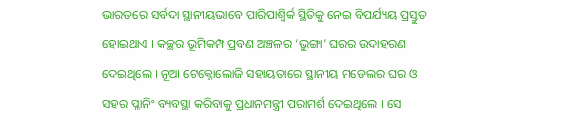ଭାରତରେ ସର୍ବଦା ସ୍ଥାନୀୟଭାବେ ପାରିପାଶ୍ୱିର୍କ ସ୍ଥିତିକୁ ନେଇ ବିପର୍ଯ୍ୟୟ ପ୍ରସ୍ତୁତ ହୋଇଥାଏ । କଚ୍ଛର ଭୂମିକମ୍ପ ପ୍ରବଣ ଅଞ୍ଚଳର ‘ଭୁଙ୍ଗା’ ଘରର ଉଦାହରଣ ଦେଇଥିଲେ । ନୂଆ ଟେକ୍ନୋଲୋଜି ସହାୟତାରେ ସ୍ଥାନୀୟ ମଡେଲର ଘର ଓ ସହର ପ୍ଳାନିଂ ବ୍ୟବସ୍ଥା କରିବାକୁ ପ୍ରଧାନମନ୍ତ୍ରୀ ପରାମର୍ଶ ଦେଇଥିଲେ । ସେ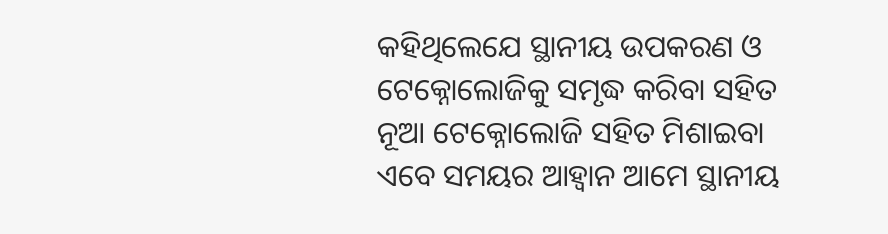କହିଥିଲେଯେ ସ୍ଥାନୀୟ ଉପକରଣ ଓ ଟେକ୍ନୋଲୋଜିକୁ ସମୃଦ୍ଧ କରିବା ସହିତ ନୂଆ ଟେକ୍ନୋଲୋଜି ସହିତ ମିଶାଇବା ଏବେ ସମୟର ଆହ୍ୱାନ ଆମେ ସ୍ଥାନୀୟ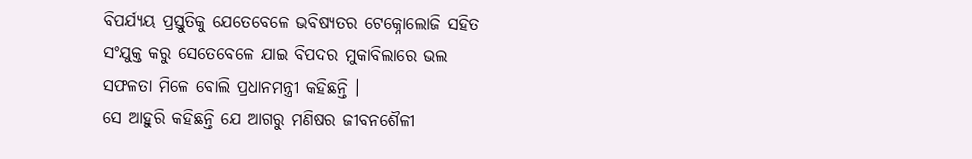ବିପର୍ଯ୍ୟୟ ପ୍ରସ୍ତୁତିକୁ ଯେତେବେଳେ ଭବିଷ୍ୟତର ଟେକ୍ନୋଲୋଜି ସହିତ ସଂଯୁକ୍ତ କରୁ ସେତେବେଳେ ଯାଇ ବିପଦର ମୁକାବିଲାରେ ଭଲ ସଫଳତା ମିଳେ ବୋଲି ପ୍ରଧାନମନ୍ତ୍ରୀ କହିଛନ୍ତି ।
ସେ ଆହୁରି କହିଛନ୍ତି ଯେ ଆଗରୁ ମଣିଷର ଜୀବନଶୈଳୀ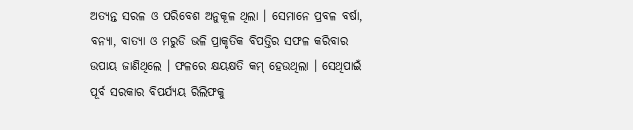ଅତ୍ୟନ୍ତ ସରଳ ଓ ପରିବେଶ ଅନୁକୂଳ ଥିଲା । ସେମାନେ ପ୍ରବଳ ବର୍ଷା, ବନ୍ୟା, ବାତ୍ୟା ଓ ମରୁଡି ଭଳି ପ୍ରାକୃତିକ ବିପତ୍ତିର ସଫଳ କରିବାର ଉପାୟ ଜାଣିଥିଲେ । ଫଳରେ କ୍ଷୟକ୍ଷତି କମ୍ ହେଉଥିଲା । ସେଥିପାଇଁ ପୂର୍ବ ସରକାର ବିପର୍ଯ୍ୟୟ ରିଲିଫକୁ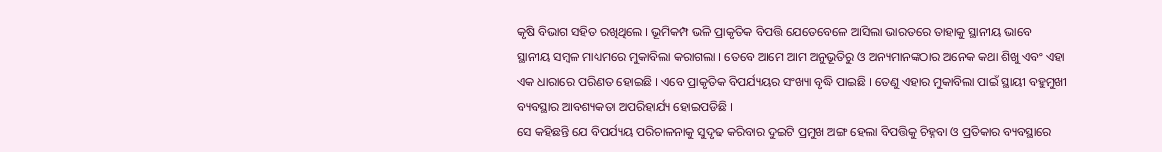କୃଷି ବିଭାଗ ସହିତ ରଖିଥିଲେ । ଭୂମିକମ୍ପ ଭଳି ପ୍ରାକୃତିକ ବିପତ୍ତି ଯେତେବେଳେ ଆସିଲା ଭାରତରେ ତାହାକୁ ସ୍ଥାନୀୟ ଭାବେ ସ୍ଥାନୀୟ ସମ୍ବଳ ମାଧ୍ୟମରେ ମୁକାବିଲା କରାଗଲା । ତେବେ ଆମେ ଆମ ଅନୁଭୂତିରୁ ଓ ଅନ୍ୟମାନଙ୍କଠାର ଅନେକ କଥା ଶିଖୁ ଏବଂ ଏହା ଏକ ଧାରାରେ ପରିଣତ ହୋଇଛି । ଏବେ ପ୍ରାକୃତିକ ବିପର୍ଯ୍ୟୟର ସଂଖ୍ୟା ବୃଦ୍ଧି ପାଇଛି । ତେଣୁ ଏହାର ମୁକାବିଲା ପାଇଁ ସ୍ଥାୟୀ ବହୁମୁଖୀ ବ୍ୟବସ୍ଥାର ଆବଶ୍ୟକତା ଅପରିହାର୍ଯ୍ୟ ହୋଇପଡିଛି ।
ସେ କହିଛନ୍ତି ଯେ ବିପର୍ଯ୍ୟୟ ପରିଚାଳନାକୁ ସୁଦୃଢ କରିବାର ଦୁଇଟି ପ୍ରମୁଖ ଅଙ୍ଗ ହେଲା ବିପତ୍ତିକୁ ଚିହ୍ନବା ଓ ପ୍ରତିକାର ବ୍ୟବସ୍ଥାରେ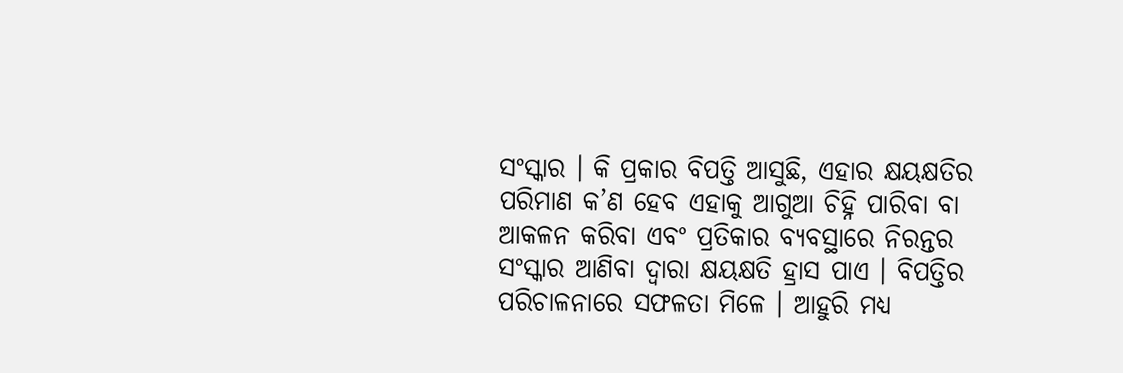ସଂସ୍କାର । କି ପ୍ରକାର ବିପତ୍ତି ଆସୁଛି, ଏହାର କ୍ଷୟକ୍ଷତିର ପରିମାଣ କ’ଣ ହେବ ଏହାକୁ ଆଗୁଆ ଚିହ୍ନି ପାରିବା ବା ଆକଳନ କରିବା ଏବଂ ପ୍ରତିକାର ବ୍ୟବସ୍ଥାରେ ନିରନ୍ତର ସଂସ୍କାର ଆଣିବା ଦ୍ୱାରା କ୍ଷୟକ୍ଷତି ହ୍ରାସ ପାଏ । ବିପତ୍ତିର ପରିଚାଳନାରେ ସଫଳତା ମିଳେ । ଆହୁରି ମଧ୍ୟ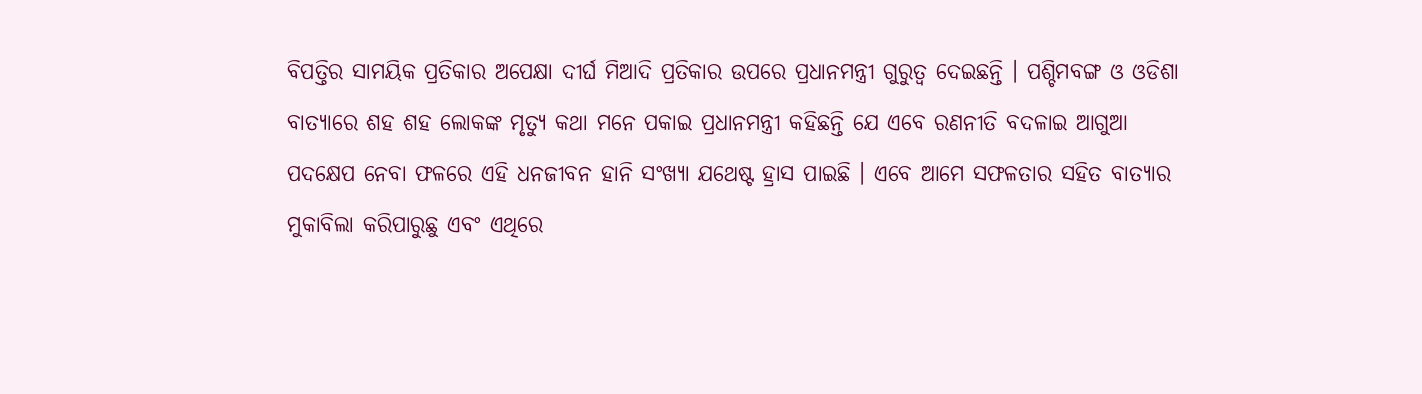ବିପତ୍ତିର ସାମୟିକ ପ୍ରତିକାର ଅପେକ୍ଷା ଦୀର୍ଘ ମିଆଦି ପ୍ରତିକାର ଉପରେ ପ୍ରଧାନମନ୍ତ୍ରୀ ଗୁରୁତ୍ୱ ଦେଇଛନ୍ତି । ପଶ୍ଚିମବଙ୍ଗ ଓ ଓଡିଶା ବାତ୍ୟାରେ ଶହ ଶହ ଲୋକଙ୍କ ମୃତ୍ୟୁ କଥା ମନେ ପକାଇ ପ୍ରଧାନମନ୍ତ୍ରୀ କହିଛନ୍ତି ଯେ ଏବେ ରଣନୀତି ବଦଳାଇ ଆଗୁଆ ପଦକ୍ଷେପ ନେବା ଫଳରେ ଏହି ଧନଜୀବନ ହାନି ସଂଖ୍ୟା ଯଥେଷ୍ଟ ହ୍ରାସ ପାଇଛି । ଏବେ ଆମେ ସଫଳତାର ସହିତ ବାତ୍ୟାର ମୁକାବିଲା କରିପାରୁଛୁ ଏବଂ ଏଥିରେ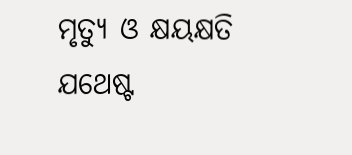ମୃତ୍ୟୁ ଓ କ୍ଷୟକ୍ଷତି ଯଥେଷ୍ଟ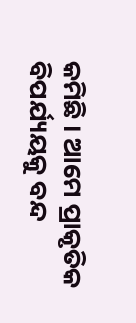କମିଛି । ଆମେ ପ୍ରାକୃତିକ ବିପର୍ଯ୍ୟୟକୁ ବନ୍ଦ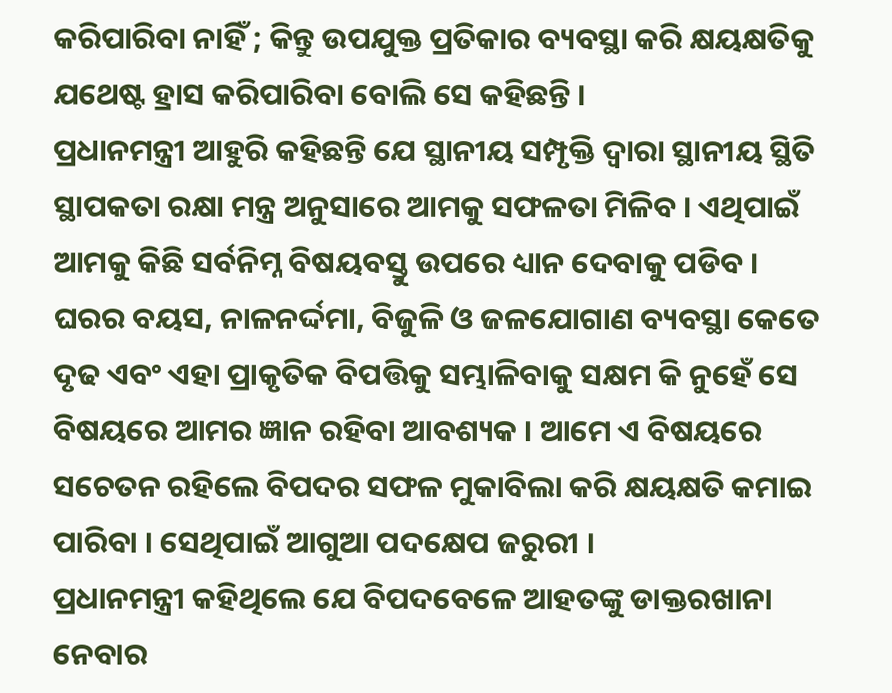କରିପାରିବା ନାହିଁ ; କିନ୍ତୁ ଉପଯୁକ୍ତ ପ୍ରତିକାର ବ୍ୟବସ୍ଥା କରି କ୍ଷୟକ୍ଷତିକୁ ଯଥେଷ୍ଟ ହ୍ରାସ କରିପାରିବା ବୋଲି ସେ କହିଛନ୍ତି ।
ପ୍ରଧାନମନ୍ତ୍ରୀ ଆହୁରି କହିଛନ୍ତି ଯେ ସ୍ଥାନୀୟ ସମ୍ପୃକ୍ତି ଦ୍ୱାରା ସ୍ଥାନୀୟ ସ୍ଥିତି ସ୍ଥାପକତା ରକ୍ଷା ମନ୍ତ୍ର ଅନୁସାରେ ଆମକୁ ସଫଳତା ମିଳିବ । ଏଥିପାଇଁ ଆମକୁ କିଛି ସର୍ବନିମ୍ନ ବିଷୟବସ୍ତୁ ଉପରେ ଧ୍ୟାନ ଦେବାକୁ ପଡିବ । ଘରର ବୟସ, ନାଳନର୍ଦ୍ଦମା, ବିଜୁଳି ଓ ଜଳଯୋଗାଣ ବ୍ୟବସ୍ଥା କେତେ ଦୃଢ ଏବଂ ଏହା ପ୍ରାକୃତିକ ବିପତ୍ତିକୁ ସମ୍ଭାଳିବାକୁ ସକ୍ଷମ କି ନୁହେଁ ସେ ବିଷୟରେ ଆମର ଜ୍ଞାନ ରହିବା ଆବଶ୍ୟକ । ଆମେ ଏ ବିଷୟରେ ସଚେତନ ରହିଲେ ବିପଦର ସଫଳ ମୁକାବିଲା କରି କ୍ଷୟକ୍ଷତି କମାଇ ପାରିବା । ସେଥିପାଇଁ ଆଗୁଆ ପଦକ୍ଷେପ ଜରୁରୀ ।
ପ୍ରଧାନମନ୍ତ୍ରୀ କହିଥିଲେ ଯେ ବିପଦବେଳେ ଆହତଙ୍କୁ ଡାକ୍ତରଖାନା ନେବାର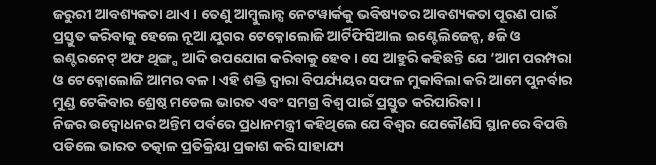ଜରୁରୀ ଆବଶ୍ୟକତା ଥାଏ । ତେଣୁ ଆମ୍ବୁଲାନ୍ସ ନେଟୱାର୍କକୁ ଭବିଷ୍ୟତର ଆବଶ୍ୟକତା ପୂରଣ ପାଇଁ ପ୍ରସ୍ତୁତ କରିବାକୁ ହେଲେ ନୂଆ ଯୁଗର ଟେକ୍ନୋଲୋଜି ଆର୍ଟିଫିସିଆଲ ଇଣ୍ଟେଲିଜେନ୍ସ, ୫ଜି ଓ ଇଣ୍ଟରନେଟ୍ ଅଫ ଥିଙ୍ଗ୍ସ ଆଦି ଉପଯୋଗ କରିବାକୁ ହେବ । ସେ ଆହୁରି କହିଛନ୍ତି ଯେ ‘ଆମ ପରମ୍ପରା ଓ ଟେକ୍ନୋଲୋଜି ଆମର ବଳ । ଏହି ଶକ୍ତି ଦ୍ୱାରା ବିପର୍ଯ୍ୟୟର ସଫଳ ମୁକାବିଲା କରି ଆମେ ପୁନର୍ବାର ମୁଣ୍ଡ ଟେକିବାର ଶ୍ରେଷ୍ଠ ମଡେଲ ଭାରତ ଏବଂ ସମଗ୍ର ବିଶ୍ୱ ପାଇଁ ପ୍ରସ୍ତୁତ କରିପାରିବା ।
ନିଜର ଉଦ୍ବୋଧନର ଅନ୍ତିମ ପର୍ବରେ ପ୍ରଧାନମନ୍ତ୍ରୀ କହିଥିଲେ ଯେ ବିଶ୍ୱର ଯେକୌଣସି ସ୍ଥାନରେ ବିପତ୍ତି ପଡିଲେ ଭାରତ ତତ୍କାଳ ପ୍ରତିକ୍ରିୟା ପ୍ରକାଶ କରି ସାହାଯ୍ୟ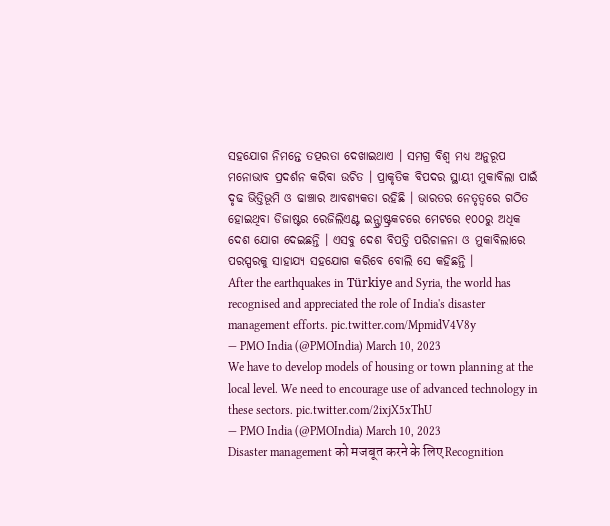ସହଯୋଗ ନିମନ୍ତେ ତତ୍ପରତା ଦେଖାଇଥାଏ । ସମଗ୍ର ବିଶ୍ୱ ମଧ୍ୟ ଅନୁରୂପ ମନୋଭାବ ପ୍ରଦର୍ଶନ କରିବା ଉଚିତ । ପ୍ରାକୃତିକ ବିପଦର ସ୍ଥାୟୀ ମୁକାବିଲା ପାଇଁ ଦୃଢ ଭିତ୍ତିଭୂମି ଓ ଢାଞ୍ଚାର ଆବଶ୍ୟକତା ରହିଛି । ଭାରତର ନେତୃତ୍ୱରେ ଗଠିତ ହୋଇଥିବା ଡିଜାଷ୍ଟର ରେଜିଲିଏଣ୍ଟ ଇନ୍ଫ୍ରାଷ୍ଟ୍ରକଚରେ ମେଟରେ ୧୦୦ରୁ ଅଧିକ ଦେଶ ଯୋଗ ଦେଇଛନ୍ତି । ଏସବୁ ଦେଶ ବିପତ୍ତି ପରିଚାଳନା ଓ ମୁକାବିଲାରେ ପରସ୍ପରକୁ ସାହାଯ୍ୟ ସହଯୋଗ କରିବେ ବୋଲି ସେ କହିଛନ୍ତି ।
After the earthquakes in Türkiye and Syria, the world has recognised and appreciated the role of India's disaster management efforts. pic.twitter.com/MpmidV4V8y
— PMO India (@PMOIndia) March 10, 2023
We have to develop models of housing or town planning at the local level. We need to encourage use of advanced technology in these sectors. pic.twitter.com/2ixjX5xThU
— PMO India (@PMOIndia) March 10, 2023
Disaster management को मजबूत करने के लिए Recognition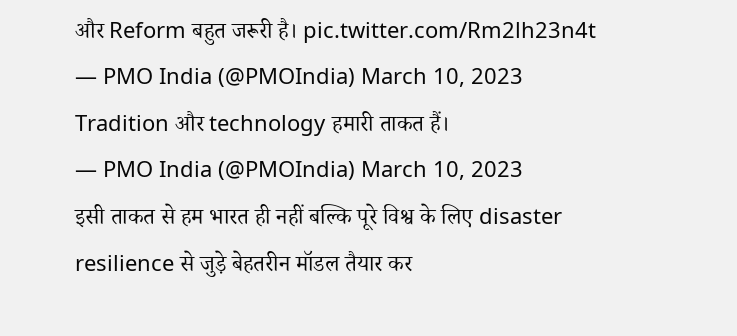और Reform बहुत जरूरी है। pic.twitter.com/Rm2lh23n4t
— PMO India (@PMOIndia) March 10, 2023
Tradition और technology हमारी ताकत हैं।
— PMO India (@PMOIndia) March 10, 2023
इसी ताकत से हम भारत ही नहीं बल्कि पूरे विश्व के लिए disaster resilience से जुड़े बेहतरीन मॉडल तैयार कर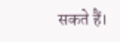सकते हैं।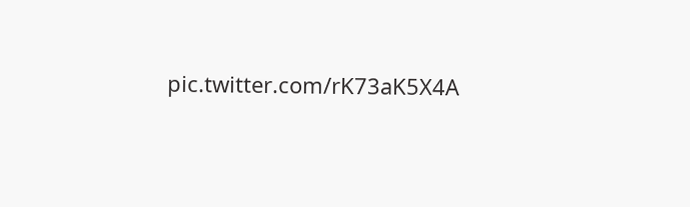pic.twitter.com/rK73aK5X4A